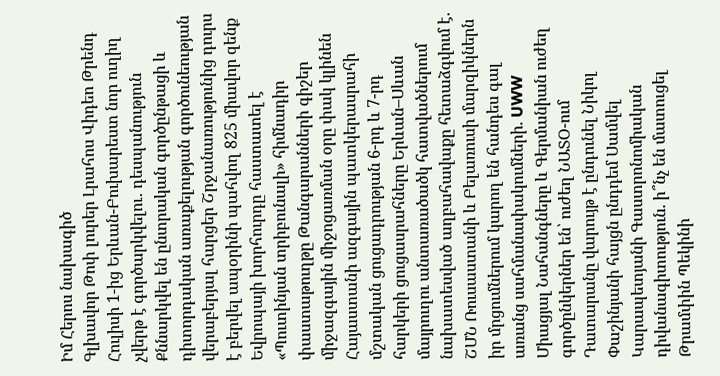Իմ Հերոս նախագիծ
Գլխավոր Թոփ լուրեր Լրահոս Վիդեո Թրենդ
Հուլիսի 1-ից Երևան-Բուխարեստ նոր ուղիղ չվերթ է գործարկվելու․ դեսպանություն Քննարկվել են ընտրական գործընթացի և դիտորդական առաքելության գործունեության վերաբերյալ հարցեր Շրջանառությունից դուրս է բերվել ապօրինի պահվող 825 միավոր զենք Եվրոպայի խորհուրդը հաստատել է «Պուտինյան տրիբունալի» հիմնադիր փաստաթուղթը Թանգարանների գիշեր միջազգային միջոցառման օրը փակ կլինեն Հայաստանի ազգային պատկերասրահի մշտական ցուցադրության 6-րդ և 7-րդ հարկերի ցուցասրահները Երևան–Սևան մայրուղու անտառածածկ հատվածներում նախատեսված աղբահավաքը հետաձգվում է. ՇՄՆ Ռուսաստանի և Բելառուսի մարզիկներն իր մրցումներում կարող են հանդես գալ առանց սահմանափակումների. UWW Միացյալ Նահանգները և Գերմանիան ուժեղ գործընկերներ են՝ ուժեղ ՆԱՏՕ-ում Դատարանը վարույթ է ընդունել Նիկոլ Փաշինյանի հայցն ընդդեմ Սամվել Կարապետյանի Գաստրոնոմիական դիվանագիտություն. ի՞նչ են մատուցել Թրամփին Պեկինի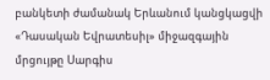բանկետի ժամանակ Երևանում կանցկացվի «Դասական Եվրատեսիլ» միջազգային մրցույթը Սարգիս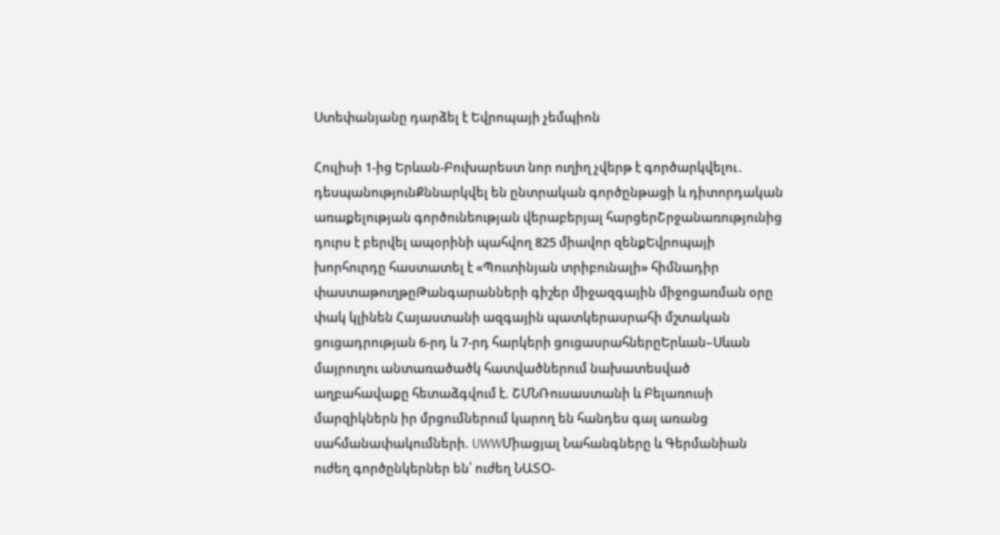Ստեփանյանը դարձել է Եվրոպայի չեմպիոն

Հուլիսի 1-ից Երևան-Բուխարեստ նոր ուղիղ չվերթ է գործարկվելու․ դեսպանությունՔննարկվել են ընտրական գործընթացի և դիտորդական առաքելության գործունեության վերաբերյալ հարցերՇրջանառությունից դուրս է բերվել ապօրինի պահվող 825 միավոր զենքԵվրոպայի խորհուրդը հաստատել է «Պուտինյան տրիբունալի» հիմնադիր փաստաթուղթըԹանգարանների գիշեր միջազգային միջոցառման օրը փակ կլինեն Հայաստանի ազգային պատկերասրահի մշտական ցուցադրության 6-րդ և 7-րդ հարկերի ցուցասրահներըԵրևան–Սևան մայրուղու անտառածածկ հատվածներում նախատեսված աղբահավաքը հետաձգվում է. ՇՄՆՌուսաստանի և Բելառուսի մարզիկներն իր մրցումներում կարող են հանդես գալ առանց սահմանափակումների. UWWՄիացյալ Նահանգները և Գերմանիան ուժեղ գործընկերներ են՝ ուժեղ ՆԱՏՕ-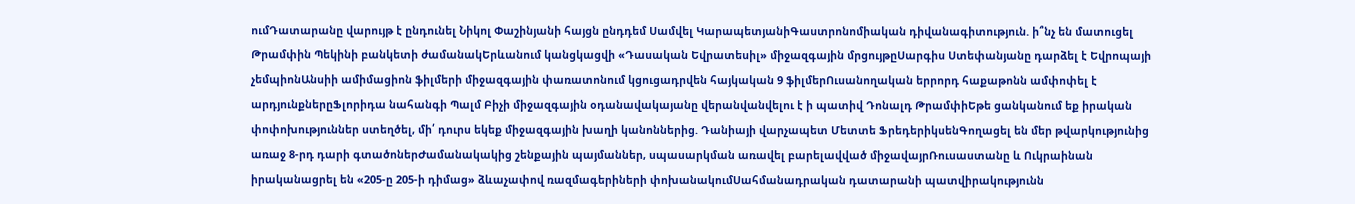ումԴատարանը վարույթ է ընդունել Նիկոլ Փաշինյանի հայցն ընդդեմ Սամվել ԿարապետյանիԳաստրոնոմիական դիվանագիտություն. ի՞նչ են մատուցել Թրամփին Պեկինի բանկետի ժամանակԵրևանում կանցկացվի «Դասական Եվրատեսիլ» միջազգային մրցույթըՍարգիս Ստեփանյանը դարձել է Եվրոպայի չեմպիոնԱնսիի ամիմացիոն ֆիլմերի միջազգային փառատոնում կցուցադրվեն հայկական 9 ֆիլմերՈւսանողական երրորդ հաքաթոնն ամփոփել է արդյունքներըՖլորիդա նահանգի Պալմ Բիչի միջազգային օդանավակայանը վերանվանվելու է ի պատիվ Դոնալդ ԹրամփիԵթե ցանկանում եք իրական փոփոխություններ ստեղծել, մի՛ դուրս եկեք միջազգային խաղի կանոններից. Դանիայի վարչապետ Մետտե ՖրեդերիկսենԳողացել են մեր թվարկությունից առաջ 8-րդ դարի գտածոներԺամանակակից շենքային պայմաններ, սպասարկման առավել բարելավված միջավայրՌուսաստանը և Ուկրաինան իրականացրել են «205-ը 205-ի դիմաց» ձևաչափով ռազմագերիների փոխանակումՍահմանադրական դատարանի պատվիրակությունն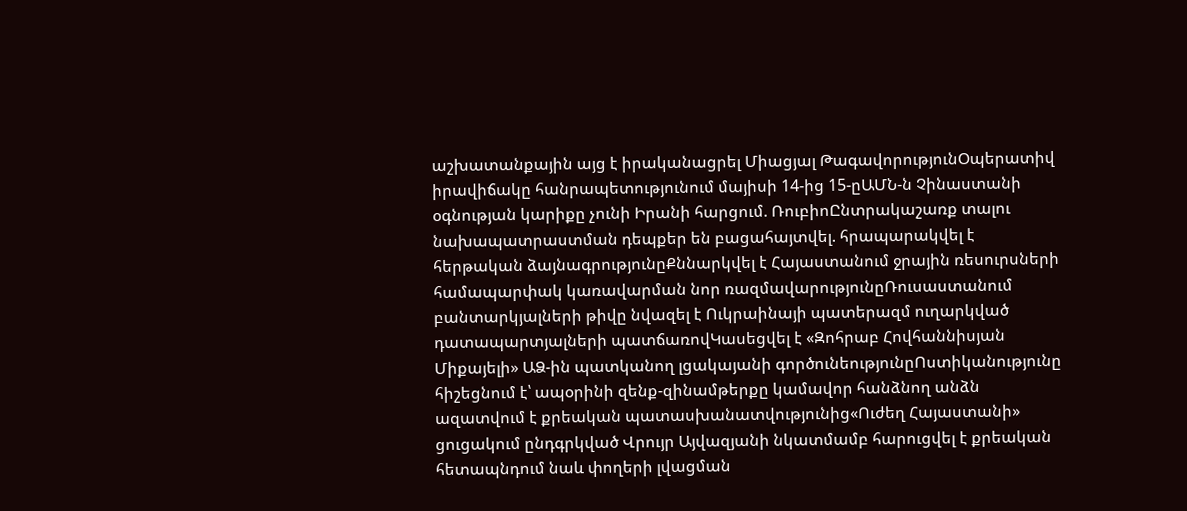աշխատանքային այց է իրականացրել Միացյալ ԹագավորությունՕպերատիվ իրավիճակը հանրապետությունում մայիսի 14-ից 15-ըԱՄՆ-ն Չինաստանի օգնության կարիքը չունի Իրանի հարցում. ՌուբիոԸնտրակաշառք տալու նախապատրաստման դեպքեր են բացահայտվել. հրապարակվել է հերթական ձայնագրությունըՔննարկվել է Հայաստանում ջրային ռեսուրսների համապարփակ կառավարման նոր ռազմավարությունըՌուսաստանում բանտարկյալների թիվը նվազել է Ուկրաինայի պատերազմ ուղարկված դատապարտյալների պատճառովԿասեցվել է «Զոհրաբ Հովհաննիսյան Միքայելի» ԱՁ-ին պատկանող լցակայանի գործունեությունըՈստիկանությունը հիշեցնում է՝ ապօրինի զենք-զինամթերքը կամավոր հանձնող անձն ազատվում է քրեական պատասխանատվությունից«Ուժեղ Հայաստանի» ցուցակում ընդգրկված Վրույր Այվազյանի նկատմամբ հարուցվել է քրեական հետապնդում նաև փողերի լվացման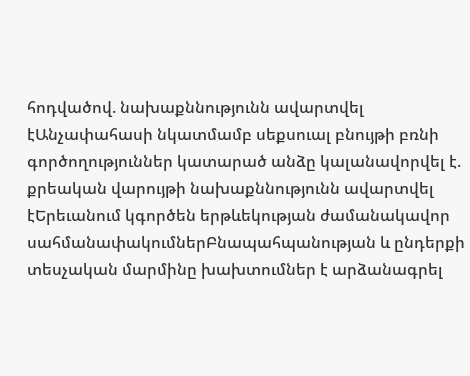հոդվածով. նախաքննությունն ավարտվել էԱնչափահասի նկատմամբ սեքսուալ բնույթի բռնի գործողություններ կատարած անձը կալանավորվել է. քրեական վարույթի նախաքննությունն ավարտվել էԵրեւանում կգործեն երթևեկության ժամանակավոր սահմանափակումներԲնապահպանության և ընդերքի տեսչական մարմինը խախտումներ է արձանագրել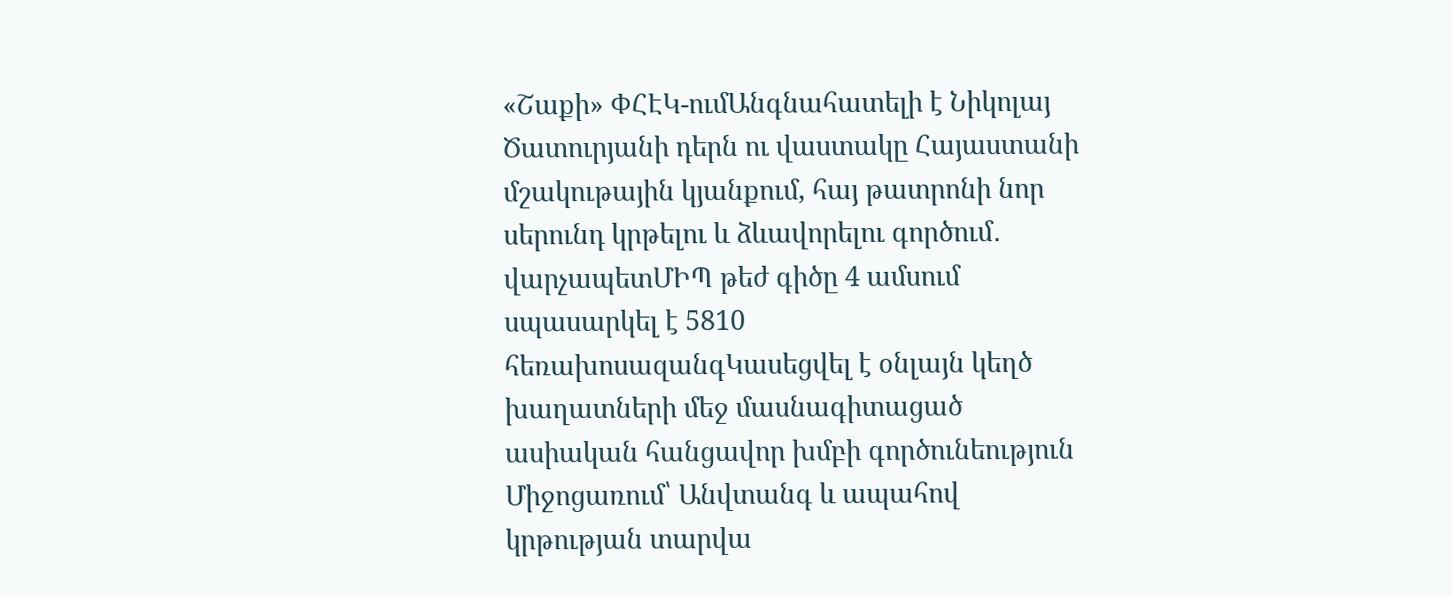«Շաքի» ՓՀԷԿ-ումԱնգնահատելի է Նիկոլայ Ծատուրյանի դերն ու վաստակը Հայաստանի մշակութային կյանքում, հայ թատրոնի նոր սերունդ կրթելու և ձևավորելու գործում․ վարչապետՄԻՊ թեժ գիծը 4 ամսում սպասարկել է 5810 հեռախոսազանգԿասեցվել է օնլայն կեղծ խաղատների մեջ մասնագիտացած ասիական հանցավոր խմբի գործունեություն Միջոցառում՝ Անվտանգ և ապահով կրթության տարվա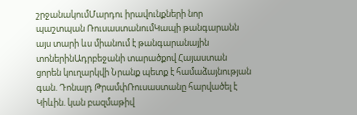շրջանակումՄարդու իրավունքների նոր պաշտպան ՌուսաստանումԿապի թանգարանն այս տարի ևս միանում է թանգարանային տոներինԱդրբեջանի տարածքով Հայաստան ցորեն կուղարկվի Նրանք պետք է համաձայնության գան. Դոնալդ ԹրամփՌուսաստանը հարվածել է Կիևին. կան բազմաթիվ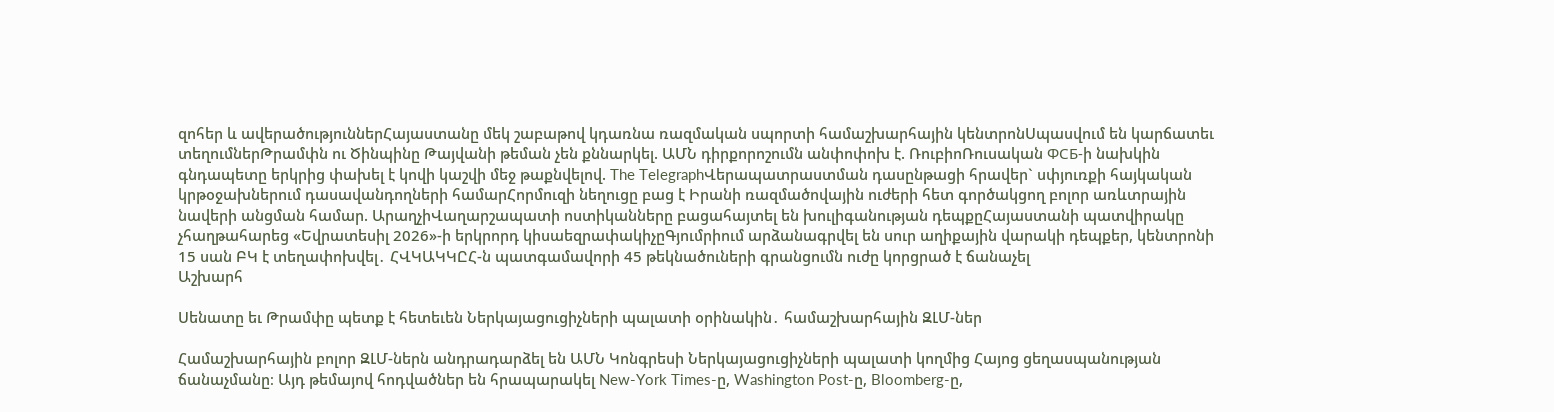զոհեր և ավերածություններՀայաստանը մեկ շաբաթով կդառնա ռազմական սպորտի համաշխարհային կենտրոնՍպասվում են կարճատեւ տեղումներԹրամփն ու Ծինպինը Թայվանի թեման չեն քննարկել. ԱՄՆ դիրքորոշումն անփոփոխ է. ՌուբիոՌուսական ФСБ-ի նախկին գնդապետը երկրից փախել է կովի կաշվի մեջ թաքնվելով. The TelegraphՎերապատրաստման դասընթացի հրավեր` սփյուռքի հայկական կրթօջախներում դասավանդողների համարՀորմուզի նեղուցը բաց է Իրանի ռազմածովային ուժերի հետ գործակցող բոլոր առևտրային նավերի անցման համար. ԱրաղչիՎաղարշապատի ոստիկանները բացահայտել են խուլիգանության դեպքըՀայաստանի պատվիրակը չհաղթահարեց «Եվրատեսիլ 2026»-ի երկրորդ կիսաեզրափակիչըԳյումրիում արձանագրվել են սուր աղիքային վարակի դեպքեր, կենտրոնի 15 սան ԲԿ է տեղափոխվել․ ՀՎԿԱԿԿԸՀ-ն պատգամավորի 45 թեկնածուների գրանցումն ուժը կորցրած է ճանաչել
Աշխարհ

Սենատը եւ Թրամփը պետք է հետեւեն Ներկայացուցիչների պալատի օրինակին․ համաշխարհային ԶԼՄ-ներ

Համաշխարհային բոլոր ԶԼՄ-ներն անդրադարձել են ԱՄՆ Կոնգրեսի Ներկայացուցիչների պալատի կողմից Հայոց ցեղասպանության ճանաչմանը։ Այդ թեմայով հոդվածներ են հրապարակել New-York Times-ը, Washington Post-ը, Bloomberg-ը,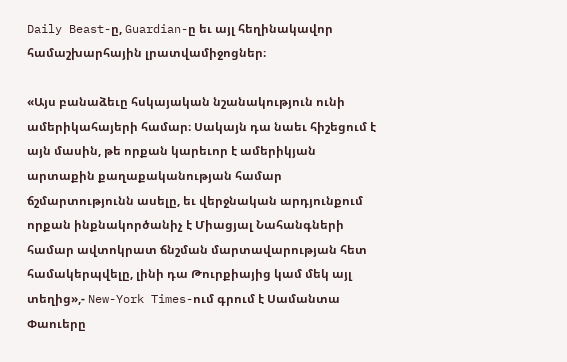Daily Beast-ը, Guardian-ը եւ այլ հեղինակավոր համաշխարհային լրատվամիջոցներ։

«Այս բանաձեւը հսկայական նշանակություն ունի ամերիկահայերի համար։ Սակայն դա նաեւ հիշեցում է այն մասին, թե որքան կարեւոր է ամերիկյան արտաքին քաղաքականության համար ճշմարտությունն ասելը, եւ վերջնական արդյունքում որքան ինքնակործանիչ է Միացյալ Նահանգների համար ավտոկրատ ճնշման մարտավարության հետ համակերպվելը, լինի դա Թուրքիայից կամ մեկ այլ տեղից»,- New-York Times-ում գրում է Սամանտա Փաուերը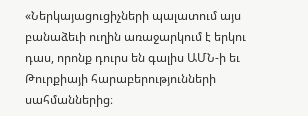«Ներկայացուցիչների պալատում այս բանաձեւի ուղին առաջարկում է երկու դաս, որոնք դուրս են գալիս ԱՄՆ-ի եւ Թուրքիայի հարաբերությունների սահմաններից։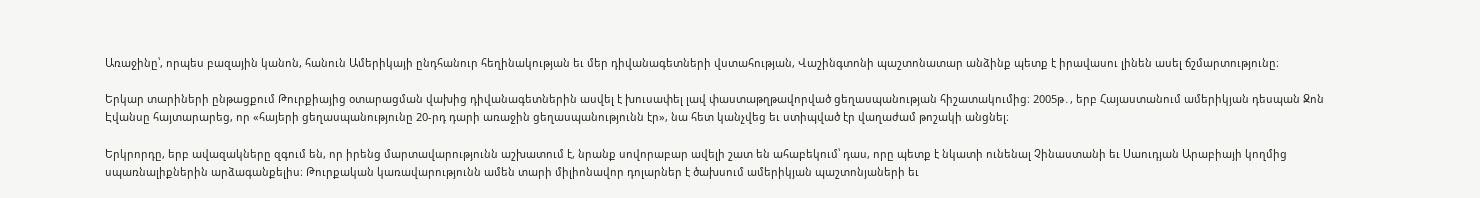Առաջինը՝, որպես բազային կանոն, հանուն Ամերիկայի ընդհանուր հեղինակության եւ մեր դիվանագետների վստահության, Վաշինգտոնի պաշտոնատար անձինք պետք է իրավասու լինեն ասել ճշմարտությունը։

Երկար տարիների ընթացքում Թուրքիայից օտարացման վախից դիվանագետներին ասվել է խուսափել լավ փաստաթղթավորված ցեղասպանության հիշատակումից։ 2005թ․, երբ Հայաստանում ամերիկյան դեսպան Ջոն Էվանսը հայտարարեց, որ «հայերի ցեղասպանությունը 20-րդ դարի առաջին ցեղասպանությունն էր», նա հետ կանչվեց եւ ստիպված էր վաղաժամ թոշակի անցնել։

Երկրորդը, երբ ավազակները զգում են, որ իրենց մարտավարությունն աշխատում է, նրանք սովորաբար ավելի շատ են ահաբեկում՝ դաս, որը պետք է նկատի ունենալ Չինաստանի եւ Սաուդյան Արաբիայի կողմից սպառնալիքներին արձագանքելիս։ Թուրքական կառավարությունն ամեն տարի միլիոնավոր դոլարներ է ծախսում ամերիկյան պաշտոնյաների եւ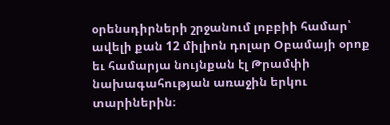օրենսդիրների շրջանում լոբբիի համար՝ ավելի քան 12 միլիոն դոլար Օբամայի օրոք եւ համարյա նույնքան էլ Թրամփի նախագահության առաջին երկու տարիներին։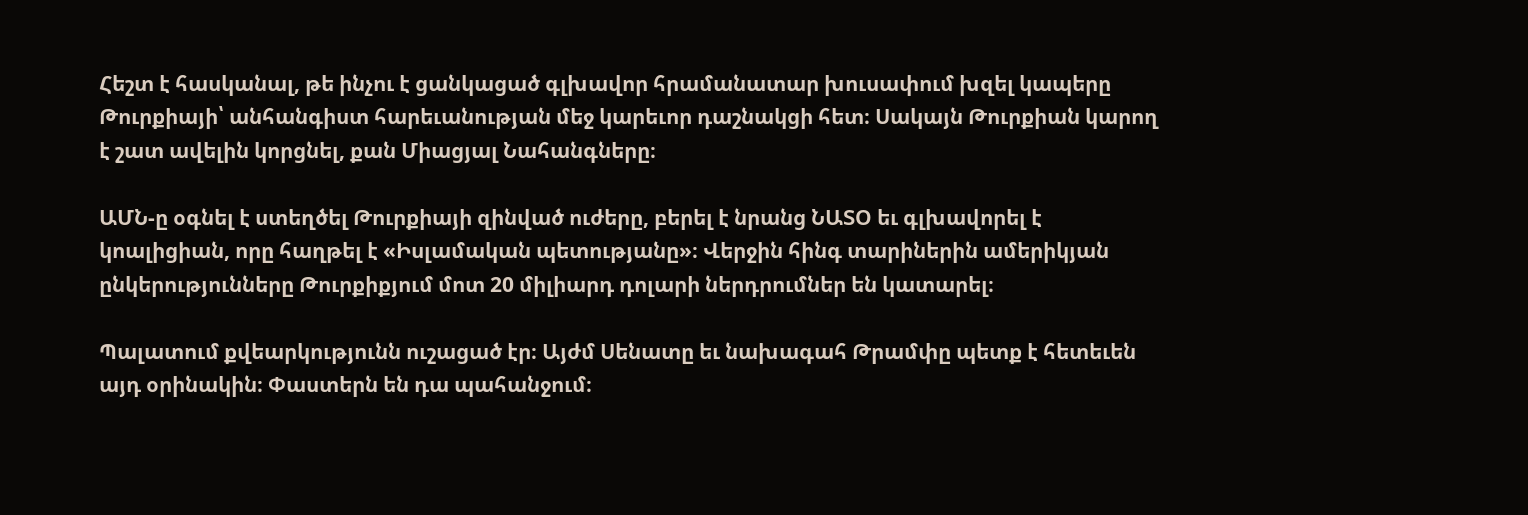Հեշտ է հասկանալ, թե ինչու է ցանկացած գլխավոր հրամանատար խուսափում խզել կապերը Թուրքիայի՝ անհանգիստ հարեւանության մեջ կարեւոր դաշնակցի հետ։ Սակայն Թուրքիան կարող է շատ ավելին կորցնել, քան Միացյալ Նահանգները։

ԱՄՆ-ը օգնել է ստեղծել Թուրքիայի զինված ուժերը, բերել է նրանց ՆԱՏՕ եւ գլխավորել է կոալիցիան, որը հաղթել է «Իսլամական պետությանը»։ Վերջին հինգ տարիներին ամերիկյան ընկերությունները Թուրքիքյում մոտ 20 միլիարդ դոլարի ներդրումներ են կատարել։

Պալատում քվեարկությունն ուշացած էր։ Այժմ Սենատը եւ նախագահ Թրամփը պետք է հետեւեն այդ օրինակին։ Փաստերն են դա պահանջում։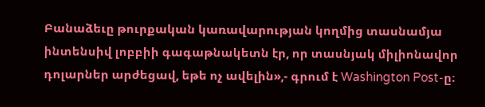Բանաձեւը թուրքական կառավարության կողմից տասնամյա ինտենսիվ լոբբիի գագաթնակետն էր, որ տասնյակ միլիոնավոր դոլարներ արժեցավ, եթե ոչ ավելին»,- գրում է Washington Post-ը։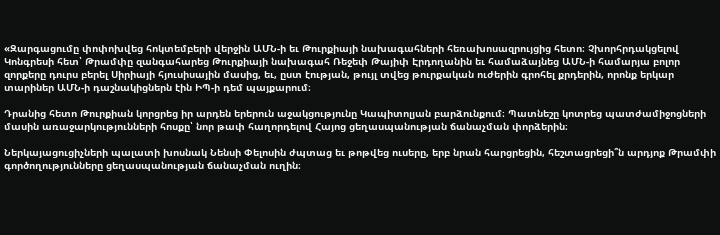«Զարգացումը փոփոխվեց հոկտեմբերի վերջին ԱՄՆ-ի եւ Թուրքիայի նախագահների հեռախոսազրույցից հետո։ Չխորհրդակցելով Կոնգրեսի հետ՝ Թրամփը զանգահարեց Թուրքիայի նախագահ Ռեջեփ Թայիփ Էրդողանին եւ համաձայնեց ԱՄՆ-ի համարյա բոլոր զորքերը դուրս բերել Սիրիայի հյուսիսային մասից, եւ, ըստ էության, թույլ տվեց թուրքական ուժերին գրոհել քրդերին, որոնք երկար տարիներ ԱՄՆ-ի դաշնակիցներն էին ԻՊ-ի դեմ պայքարում։

Դրանից հետո Թուրքիան կորցրեց իր արդեն երերուն աջակցությունը Կապիտոլյան բարձունքում։ Պատնեշը կոտրեց պատժամիջոցների մասին առաջարկությունների հոսքը՝ նոր թափ հաղորդելով Հայոց ցեղասպանության ճանաչման փորձերին։

Ներկայացուցիչների պալատի խոսնակ Նենսի Փելոսին ժպտաց եւ թոթվեց ուսերը, երբ նրան հարցրեցին, հեշտացրեցի՞ն արդյոք Թրամփի գործողությունները ցեղասպանության ճանաչման ուղին։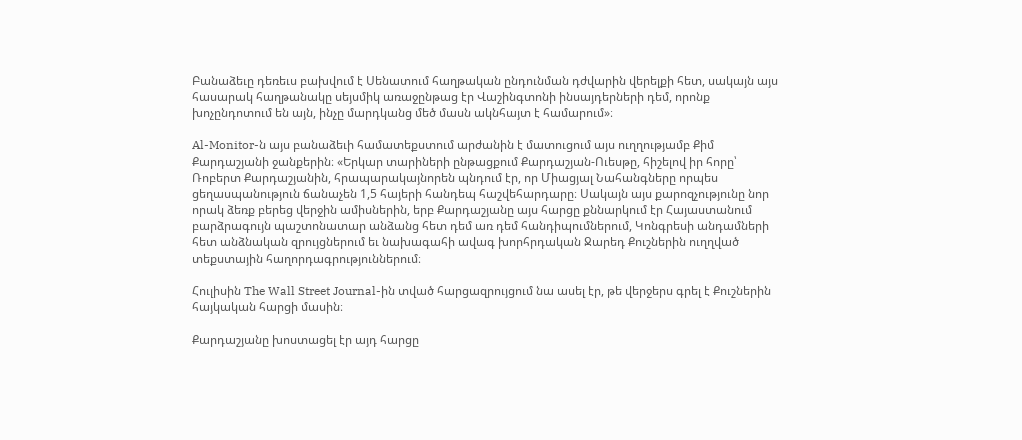Բանաձեւը դեռեւս բախվում է Սենատում հաղթական ընդունման դժվարին վերելքի հետ, սակայն այս հասարակ հաղթանակը սեյսմիկ առաջընթաց էր Վաշինգտոնի ինսայդերների դեմ, որոնք խոչընդոտում են այն, ինչը մարդկանց մեծ մասն ակնհայտ է համարում»։

Al-Monitor-ն այս բանաձեւի համատեքստում արժանին է մատուցում այս ուղղությամբ Քիմ Քարդաշյանի ջանքերին։ «Երկար տարիների ընթացքում Քարդաշյան-Ուեսթը, հիշելով իր հորը՝ Ռոբերտ Քարդաշյանին, հրապարակայնորեն պնդում էր, որ Միացյալ Նահանգները որպես ցեղասպանություն ճանաչեն 1,5 հայերի հանդեպ հաշվեհարդարը։ Սակայն այս քարոզչությունը նոր որակ ձեռք բերեց վերջին ամիսներին, երբ Քարդաշյանը այս հարցը քննարկում էր Հայաստանում բարձրագույն պաշտոնատար անձանց հետ դեմ առ դեմ հանդիպումներում, Կոնգրեսի անդամների հետ անձնական զրույցներում եւ նախագահի ավագ խորհրդական Ջարեդ Քուշներին ուղղված տեքստային հաղորդագրություններում։

Հուլիսին The Wall Street Journal-ին տված հարցազրույցում նա ասել էր, թե վերջերս գրել է Քուշներին հայկական հարցի մասին։

Քարդաշյանը խոստացել էր այդ հարցը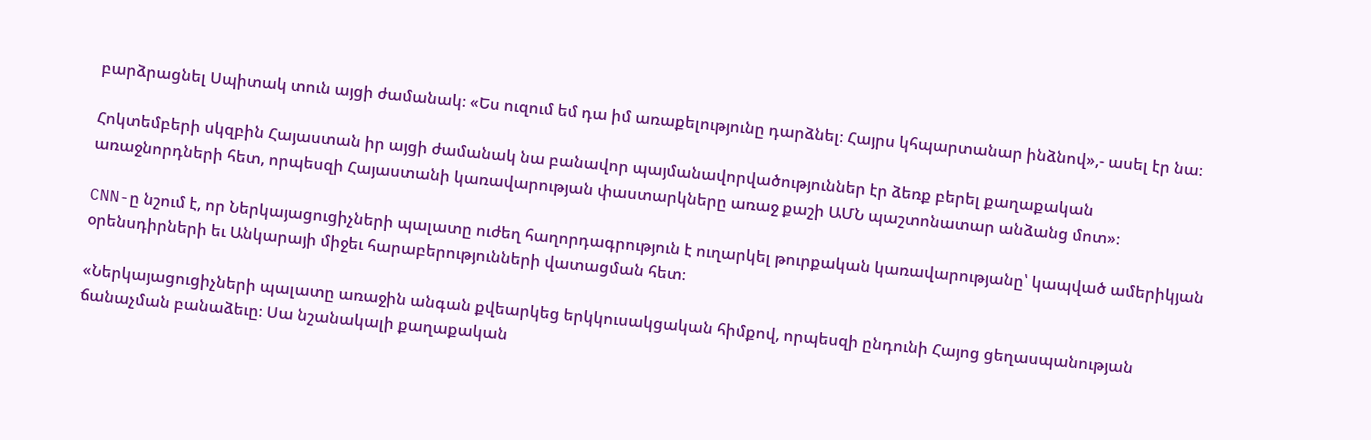բարձրացնել Սպիտակ տուն այցի ժամանակ։ «Ես ուզում եմ դա իմ առաքելությունը դարձնել։ Հայրս կհպարտանար ինձնով»,- ասել էր նա։

Հոկտեմբերի սկզբին Հայաստան իր այցի ժամանակ նա բանավոր պայմանավորվածություններ էր ձեռք բերել քաղաքական առաջնորդների հետ, որպեսզի Հայաստանի կառավարության փաստարկները առաջ քաշի ԱՄՆ պաշտոնատար անձանց մոտ»։

CNN-ը նշում է, որ Ներկայացուցիչների պալատը ուժեղ հաղորդագրություն է ուղարկել թուրքական կառավարությանը՝ կապված ամերիկյան օրենսդիրների եւ Անկարայի միջեւ հարաբերությունների վատացման հետ։

«Ներկայացուցիչների պալատը առաջին անգան քվեարկեց երկկուսակցական հիմքով, որպեսզի ընդունի Հայոց ցեղասպանության ճանաչման բանաձեւը։ Սա նշանակալի քաղաքական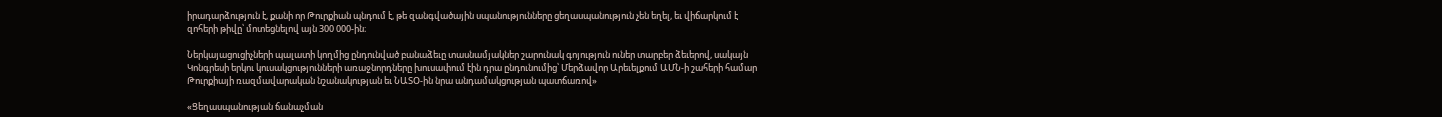իրադարձություն է, քանի որ Թուրքիան պնդում է, թե զանգվածային սպանությունները ցեղասպանություն չեն եղել, եւ վիճարկում է զոհերի թիվը՝ մոտեցնելով այն 300 000-ին։

Ներկայացուցիչների պալատի կողմից ընդունված բանաձեւը տասնամյակներ շարունակ գոյություն ուներ տարբեր ձեւերով, սակայն Կոնգրեսի երկու կուսակցությունների առաջնորդները խուսափում էին դրա ընդունումից՝ Մերձավոր Արեւելքում ԱՄՆ-ի շահերի համար Թուրքիայի ռազմավարական նշանակության եւ ՆԱՏՕ-ին նրա անդամակցության պատճառով»

«Ցեղասպանության ճանաչման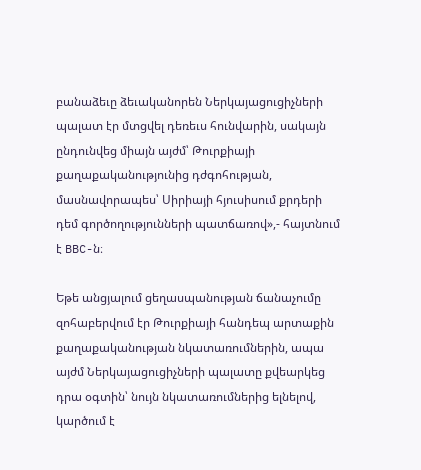բանաձեւը ձեւականորեն Ներկայացուցիչների պալատ էր մտցվել դեռեւս հունվարին, սակայն ընդունվեց միայն այժմ՝ Թուրքիայի քաղաքականությունից դժգոհության, մասնավորապես՝ Սիրիայի հյուսիսում քրդերի դեմ գործողությունների պատճառով»,- հայտնում է BBC-ն։

Եթե անցյալում ցեղասպանության ճանաչումը զոհաբերվում էր Թուրքիայի հանդեպ արտաքին քաղաքականության նկատառումներին, ապա այժմ Ներկայացուցիչների պալատը քվեարկեց դրա օգտին՝ նույն նկատառումներից ելնելով, կարծում է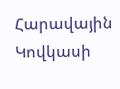Հարավային Կովկասի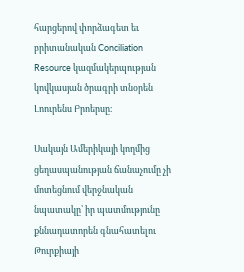հարցերով փորձագետ եւ բրիտանական Conciliation Resource կազմակերպության կովկասյան ծրագրի տնօրեն Լոուրենս Բրոերսը։

Սակայն Ամերիկայի կողմից ցեղասպանության ճանաչումը չի մոտեցնում վերջնական նպատակը՝ իր պատմությունը քննադատորեն գնահատելու Թուրքիայի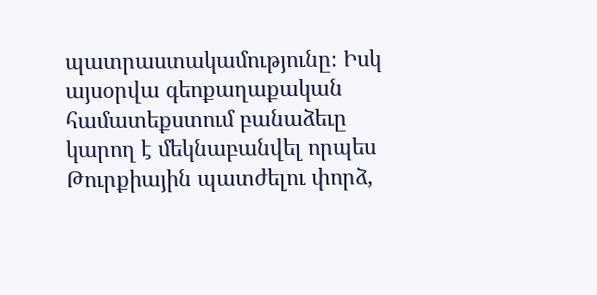պատրաստակամությունը։ Իսկ այսօրվա գեոքաղաքական համատեքստում բանաձեւը կարող է մեկնաբանվել որպես Թուրքիային պատժելու փորձ,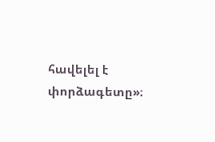հավելել է փորձագետը»։